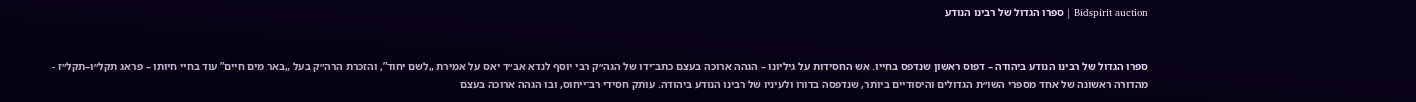Bidspirit auction | ספרו הגדול של רבינו הנודע


ספרו הגדול של רבינו הנודע ביהודה – דפוס ראשון שנדפס בחייו. אש החסידות על גיליונו – הגהה ארוכה בעצם כתב־ידו של הגה״ק רבי יוסף לנדא אב״ד יאס על אמירת „לשם יחוד”, והזכרת הרה״ק בעל „באר מים חיים” עוד בחיי חיותו – פראג תקל״ו–תקל״ז - מהדורה ראשונה של אחד מספרי השו״ת הגדולים והיסודיים ביותר, שנדפסה בדורו ולעיניו של רבינו הנודע ביהודה. עותק חסידי רב־ייחוס, ובו הגהה ארוכה בעצם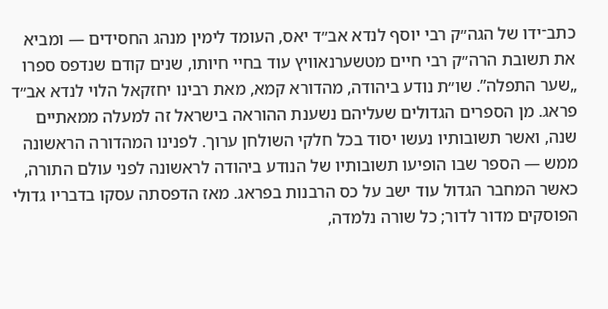כתב־ידו של הגה״ק רבי יוסף לנדא אב״ד יאס, העומד לימין מנהג החסידים — ומביא את תשובת הרה״ק רבי חיים מטשערנאוויץ עוד בחיי חיותו, שנים קודם שנדפס ספרו „שער התפלה”. שו״ת נודע ביהודה, מהדורא קמא, מאת רבינו יחזקאל הלוי לנדא אב״ד פראג. מן הספרים הגדולים שעליהם נשענת ההוראה בישראל זה למעלה ממאתיים שנה, ואשר תשובותיו נעשו יסוד בכל חלקי השולחן ערוך. לפנינו המהדורה הראשונה ממש — הספר שבו הופיעו תשובותיו של הנודע ביהודה לראשונה לפני עולם התורה, כאשר המחבר הגדול עוד ישב על כס הרבנות בפראג. מאז הדפסתה עסקו בדבריו גדולי הפוסקים מדור לדור; כל שורה נלמדה,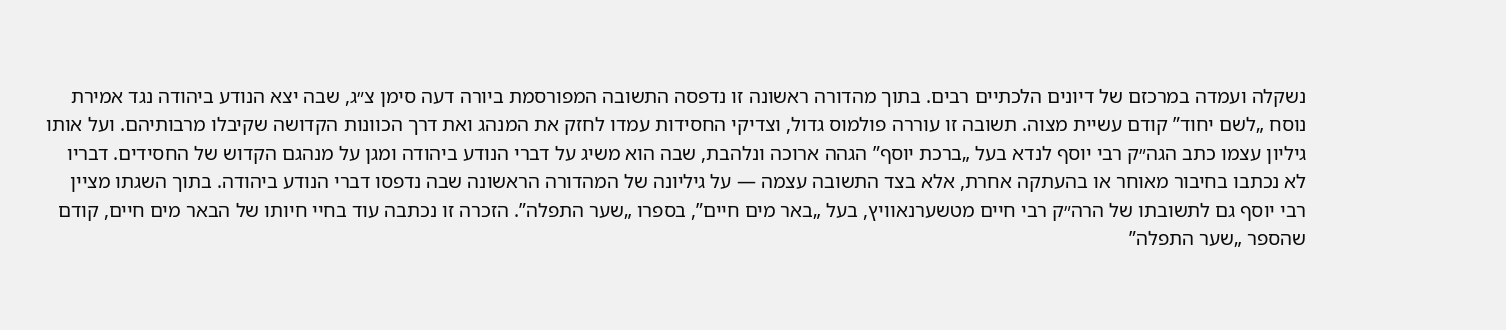נשקלה ועמדה במרכזם של דיונים הלכתיים רבים. בתוך מהדורה ראשונה זו נדפסה התשובה המפורסמת ביורה דעה סימן צ״ג, שבה יצא הנודע ביהודה נגד אמירת נוסח „לשם יחוד” קודם עשיית מצוה. תשובה זו עוררה פולמוס גדול, וצדיקי החסידות עמדו לחזק את המנהג ואת דרך הכוונות הקדושה שקיבלו מרבותיהם. ועל אותו גיליון עצמו כתב הגה״ק רבי יוסף לנדא בעל „ברכת יוסף” הגהה ארוכה ונלהבת, שבה הוא משיג על דברי הנודע ביהודה ומגן על מנהגם הקדוש של החסידים. דבריו לא נכתבו בחיבור מאוחר או בהעתקה אחרת, אלא בצד התשובה עצמה — על גיליונה של המהדורה הראשונה שבה נדפסו דברי הנודע ביהודה. בתוך השגתו מציין רבי יוסף גם לתשובתו של הרה״ק רבי חיים מטשערנאוויץ, בעל „באר מים חיים”, בספרו „שער התפלה”. הזכרה זו נכתבה עוד בחיי חיותו של הבאר מים חיים, קודם שהספר „שער התפלה”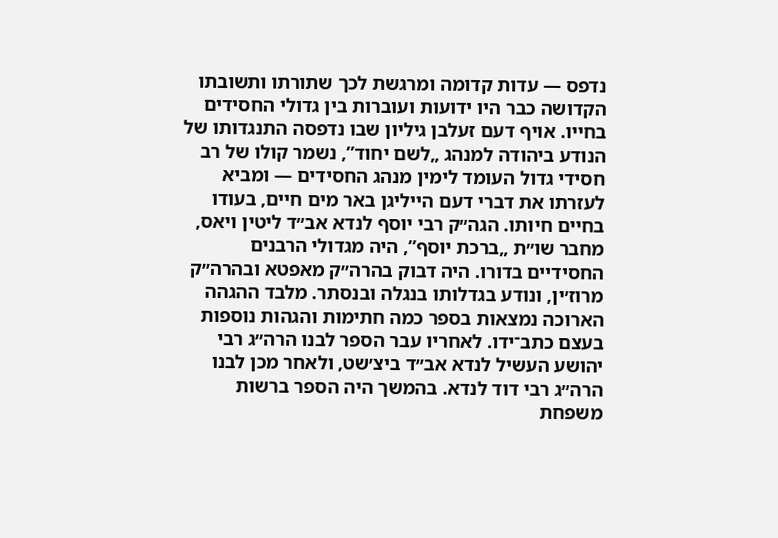נדפס — עדות קדומה ומרגשת לכך שתורתו ותשובתו הקדושה כבר היו ידועות ועוברות בין גדולי החסידים בחייו. אויף דעם זעלבן גיליון שבו נדפסה התנגדותו של הנודע ביהודה למנהג „לשם יחוד”, נשמר קולו של רב חסידי גדול העומד לימין מנהג החסידים — ומביא לעזרתו את דברי דעם הייליגן באר מים חיים, בעודו בחיים חיותו. הגה״ק רבי יוסף לנדא אב״ד ליטין ויאס, מחבר שו״ת „ברכת יוסף”, היה מגדולי הרבנים החסידיים בדורו. היה דבוק בהרה״ק מאפטא ובהרה״ק מרוז׳ין, ונודע בגדלותו בנגלה ובנסתר. מלבד ההגהה הארוכה נמצאות בספר כמה חתימות והגהות נוספות בעצם כתב־ידו. לאחריו עבר הספר לבנו הרה״ג רבי יהושע העשיל לנדא אב״ד ביצ׳שט, ולאחר מכן לבנו הרה״ג רבי דוד לנדא. בהמשך היה הספר ברשות משפחת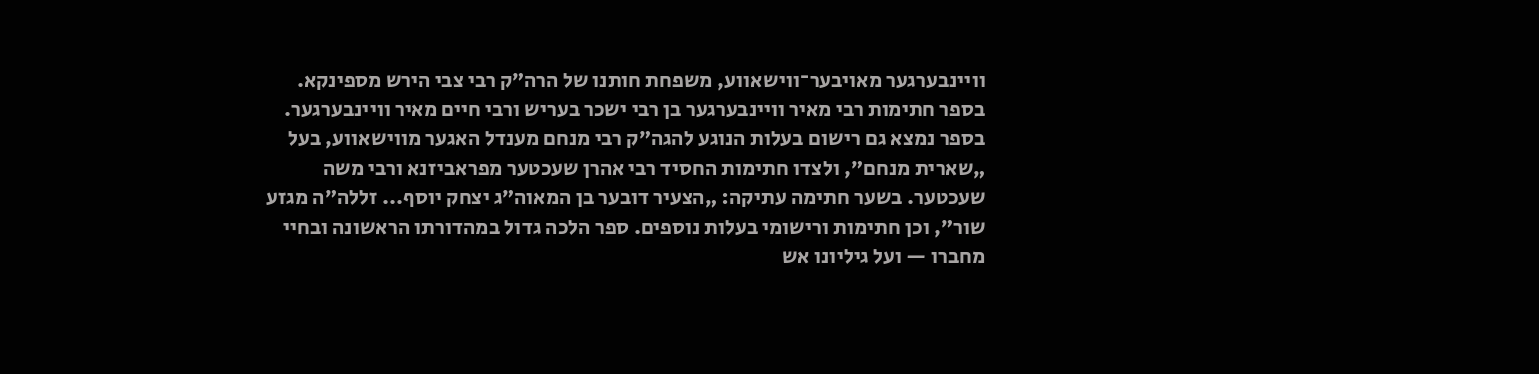וויינבערגער מאויבער־ווישאווע, משפחת חותנו של הרה״ק רבי צבי הירש מספינקא. בספר חתימות רבי מאיר וויינבערגער בן רבי ישכר בעריש ורבי חיים מאיר וויינבערגער. בספר נמצא גם רישום בעלות הנוגע להגה״ק רבי מנחם מענדל האגער מווישאווע, בעל „שארית מנחם”, ולצדו חתימות החסיד רבי אהרן שעכטער מפראביזנא ורבי משה שעכטער. בשער חתימה עתיקה: „הצעיר דובער בן המאוה״ג יצחק יוסף... זללה״ה מגזע שור”, וכן חתימות ורישומי בעלות נוספים. ספר הלכה גדול במהדורתו הראשונה ובחיי מחברו — ועל גיליונו אש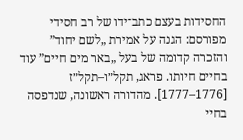החסידות בעצם כתב־ידו של רב חסידי מפורסם: הגנה על אמירת „לשם יחוד” והזכרה קדומה של בעל „באר מים חיים” עוד בחיים חיותו. פראג, תקל״ו–תקל״ז [1776–1777]. מהדורה ראשונה, שנדפסה בחיי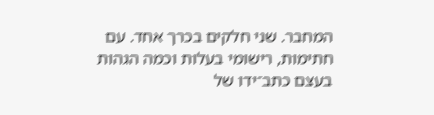המחבר. שני חלקים בכרך אחד. עם חתימות, רישומי בעלות וכמה הגהות בעצם כתב־ידו של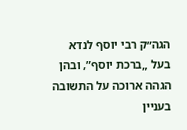הגה״ק רבי יוסף לנדא בעל „ברכת יוסף”, ובהן הגהה ארוכה על התשובה בעניין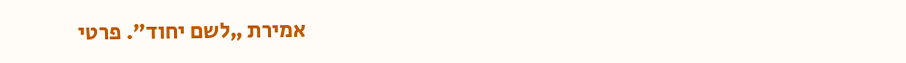אמירת „לשם יחוד”. פרטי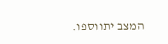המצב יתווספו.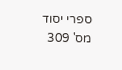ספרי יסוד מס' 309